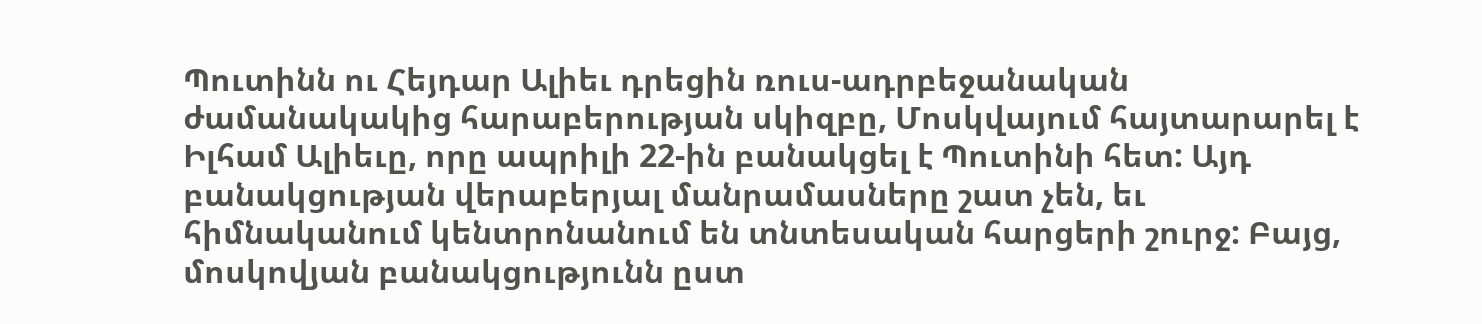Պուտինն ու Հեյդար Ալիեւ դրեցին ռուս-ադրբեջանական ժամանակակից հարաբերության սկիզբը, Մոսկվայում հայտարարել է Իլհամ Ալիեւը, որը ապրիլի 22-ին բանակցել է Պուտինի հետ: Այդ բանակցության վերաբերյալ մանրամասները շատ չեն, եւ հիմնականում կենտրոնանում են տնտեսական հարցերի շուրջ: Բայց, մոսկովյան բանակցությունն ըստ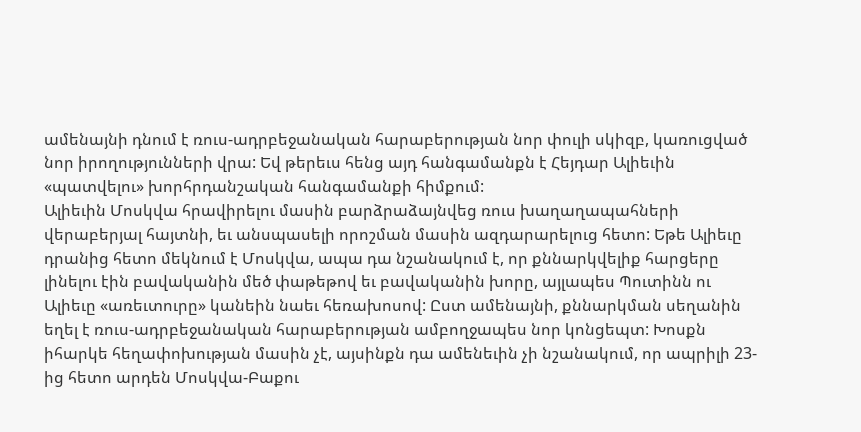ամենայնի դնում է ռուս-ադրբեջանական հարաբերության նոր փուլի սկիզբ, կառուցված նոր իրողությունների վրա: Եվ թերեւս հենց այդ հանգամանքն է Հեյդար Ալիեւին «պատվելու» խորհրդանշական հանգամանքի հիմքում:
Ալիեւին Մոսկվա հրավիրելու մասին բարձրաձայնվեց ռուս խաղաղապահների վերաբերյալ հայտնի, եւ անսպասելի որոշման մասին ազդարարելուց հետո: Եթե Ալիեւը դրանից հետո մեկնում է Մոսկվա, ապա դա նշանակում է, որ քննարկվելիք հարցերը լինելու էին բավականին մեծ փաթեթով եւ բավականին խորը, այլապես Պուտինն ու Ալիեւը «առեւտուրը» կանեին նաեւ հեռախոսով: Ըստ ամենայնի, քննարկման սեղանին եղել է ռուս-ադրբեջանական հարաբերության ամբողջապես նոր կոնցեպտ: Խոսքն իհարկե հեղափոխության մասին չէ, այսինքն դա ամենեւին չի նշանակում, որ ապրիլի 23-ից հետո արդեն Մոսկվա-Բաքու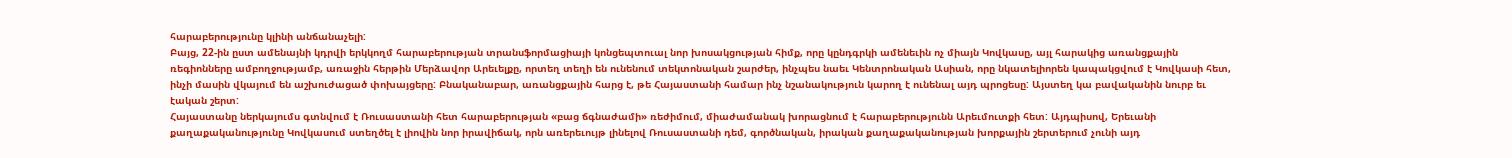հարաբերությունը կլինի անճանաչելի:
Բայց, 22-ին ըստ ամենայնի կդրվի երկկողմ հարաբերության տրանսֆորմացիայի կոնցեպտուալ նոր խոսակցության հիմք, որը կընդգրկի ամենեւին ոչ միայն Կովկասը, այլ հարակից առանցքային ռեգիոնները ամբողջությամբ, առաջին հերթին Մերձավոր Արեւելքը, որտեղ տեղի են ունենում տեկտոնական շարժեր, ինչպես նաեւ Կենտրոնական Ասիան, որը նկատելիորեն կապակցվում է Կովկասի հետ, ինչի մասին վկայում են աշխուժացած փոխայցերը: Բնականաբար, առանցքային հարց է, թե Հայաստանի համար ինչ նշանակություն կարող է ունենալ այդ պրոցեսը: Այստեղ կա բավականին նուրբ եւ էական շերտ:
Հայաստանը ներկայումս գտնվում է Ռուսաստանի հետ հարաբերության «բաց ճգնաժամի» ռեժիմում, միաժամանակ խորացնում է հարաբերությունն Արեւմուտքի հետ: Այդպիսով, Երեւանի քաղաքականությունը Կովկասում ստեղծել է լիովին նոր իրավիճակ, որն առերեւույթ լինելով Ռուսաստանի դեմ, գործնական, իրական քաղաքականության խորքային շերտերում չունի այդ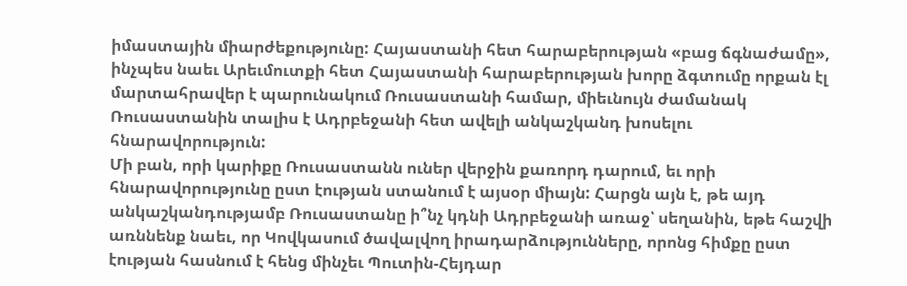իմաստային միարժեքությունը: Հայաստանի հետ հարաբերության «բաց ճգնաժամը», ինչպես նաեւ Արեւմուտքի հետ Հայաստանի հարաբերության խորը ձգտումը որքան էլ մարտահրավեր է պարունակում Ռուսաստանի համար, միեւնույն ժամանակ Ռուսաստանին տալիս է Ադրբեջանի հետ ավելի անկաշկանդ խոսելու հնարավորություն:
Մի բան, որի կարիքը Ռուսաստանն ուներ վերջին քառորդ դարում, եւ որի հնարավորությունը ըստ էության ստանում է այսօր միայն: Հարցն այն է, թե այդ անկաշկանդությամբ Ռուսաստանը ի՞նչ կդնի Ադրբեջանի առաջ՝ սեղանին, եթե հաշվի առննենք նաեւ, որ Կովկասում ծավալվող իրադարձությունները, որոնց հիմքը ըստ էության հասնում է հենց մինչեւ Պուտին-Հեյդար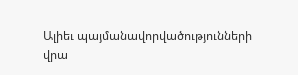Ալիեւ պայմանավորվածությունների վրա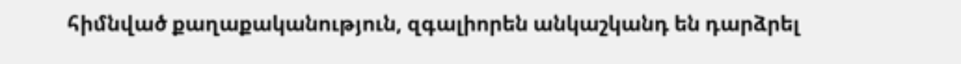հիմնված քաղաքականություն, զգալիորեն անկաշկանդ են դարձրել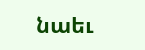նաեւ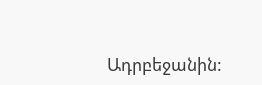Ադրբեջանին: